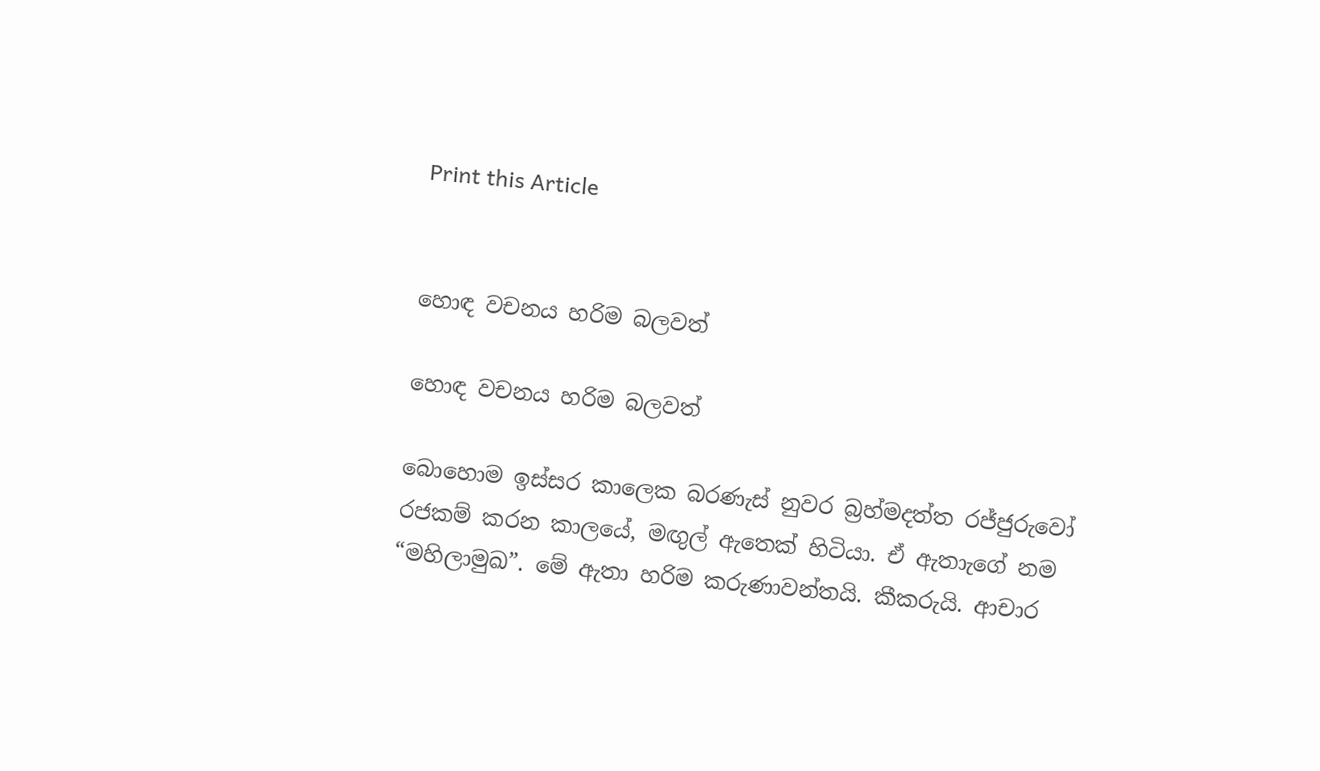Print this Article


හොඳ වචනය හරිම බලවත්

හොඳ වචනය හරිම බලවත්

බොහොම ඉස්සර කාලෙක බරණැස් නුවර බ්‍රහ්මදත්ත රජ්ජුරුවෝ රජකම් කරන කාලයේ, මඟුල් ඇතෙක් හිටියා. ඒ ඇතාැගේ නම “මහිලාමුඛ”. මේ ඇතා හරිම කරුණාවන්තයි. කීකරුයි. ආචාර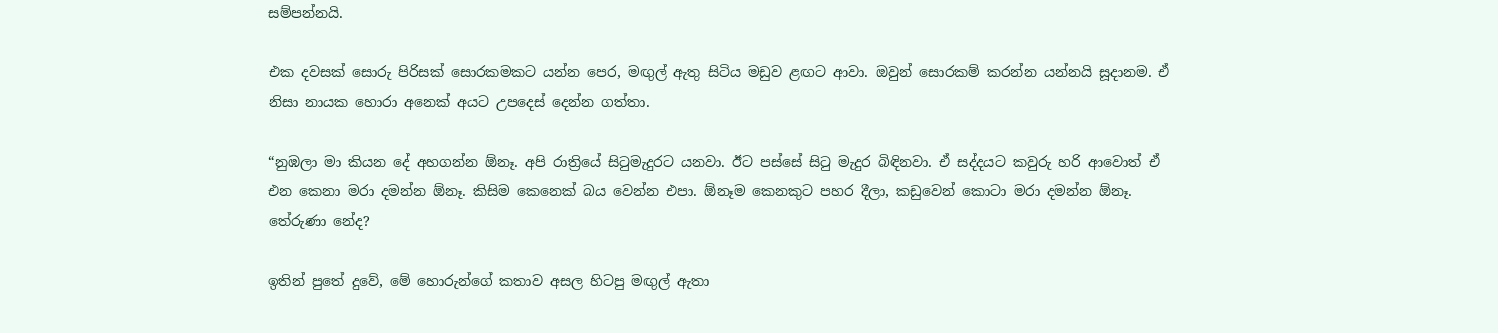සම්පන්නයි.

එක දවසක් සොරු පිරිසක් සොරකමකට යන්න පෙර, මඟුල් ඇතු සිටිය මඩුව ළඟට ආවා. ඔවුන් සොරකම් කරන්න යන්නයි සූදානම. ඒ නිසා නායක හොරා අනෙක් අයට උපදෙස් දෙන්න ගත්තා.

“නුඹලා මා කියන දේ අහගන්න ඕනෑ. අපි රාත්‍රියේ සිටුමැදුරට යනවා. ඊට පස්සේ සිටු මැදුර බිඳිනවා. ඒ සද්දයට කවුරු හරි ආවොත් ඒ එන කෙනා මරා දමන්න ඕනෑ. කිසිම කෙනෙක් බය වෙන්න එපා. ඕනෑම කෙනකුට පහර දීලා, කඩුවෙන් කොටා මරා දමන්න ඕනෑ. තේරුණා නේද?

ඉතින් පුතේ දුවේ, මේ හොරුන්ගේ කතාව අසල හිටපු මඟුල් ඇතා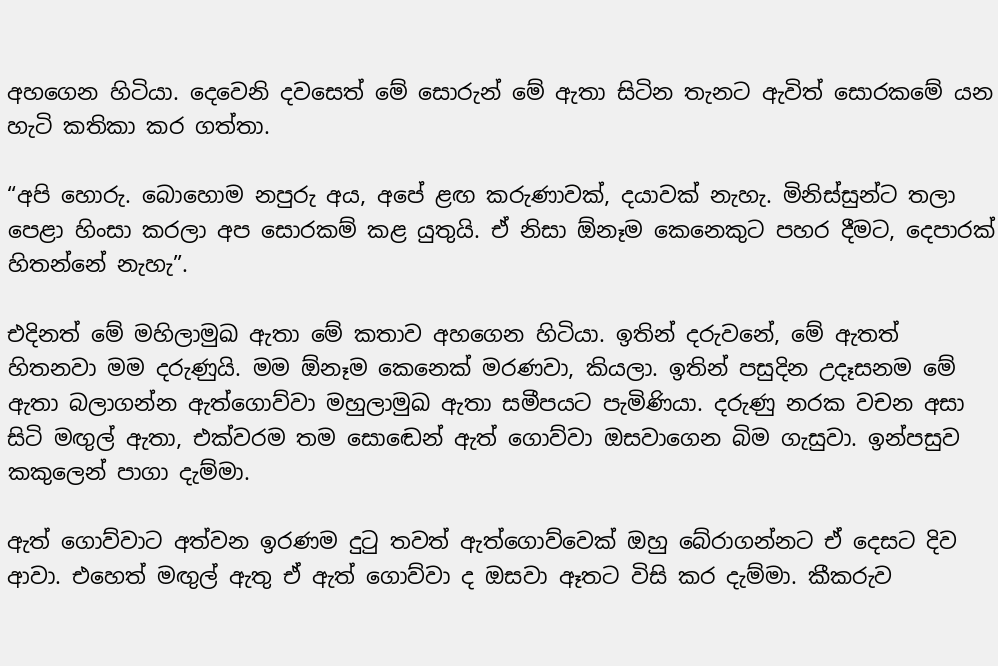අහගෙන හිටියා. දෙවෙනි දවසෙත් මේ සොරුන් මේ ඇතා සිටින තැනට ඇවිත් සොරකමේ යන හැටි කතිකා කර ගත්තා.

“අපි හොරු. බොහොම නපුරු අය, අපේ ළඟ කරුණාවක්, දයාවක් නැහැ. මිනිස්සුන්ට තලා පෙළා හිංසා කරලා අප සොරකම් කළ යුතුයි. ඒ නිසා ඕනෑම කෙනෙකුට පහර දීමට, දෙපාරක් හිතන්නේ නැහැ”.

එදිනත් මේ මහිලාමුඛ ඇතා මේ කතාව අහගෙන හිටියා. ඉතින් දරුවනේ, මේ ඇතත් හිතනවා මම දරුණුයි. මම ඕනෑම කෙනෙක් මරණවා, කියලා. ඉතින් පසුදින උදෑසනම මේ ඇතා බලාගන්න ඇත්ගොව්වා මහුලාමුඛ ඇතා සමීපයට පැමිණියා. දරුණු නරක වචන අසා සිටි මඟුල් ඇතා, එක්වරම තම සොඬෙන් ඇත් ගොව්වා ඔසවාගෙන බිම ගැසුවා. ඉන්පසුව කකුලෙන් පාගා දැම්මා.

ඇත් ගොව්වාට අත්වන ඉරණම දුටු තවත් ඇත්ගොව්වෙක් ඔහු බේරාගන්නට ඒ දෙසට දිව ආවා. එහෙත් මඟුල් ඇතු ඒ ඇත් ගොව්වා ද ඔසවා ඈතට විසි කර දැම්මා. කීකරුව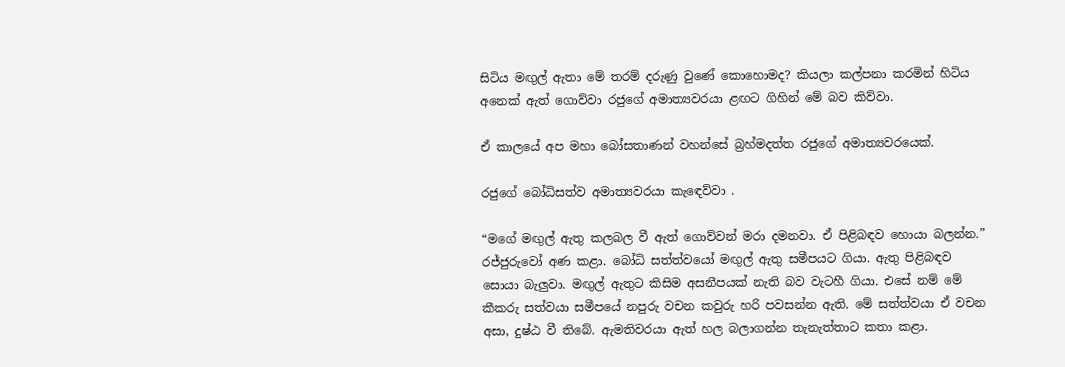සිටිය මඟුල් ඇතා මේ තරම් දරුණු වුණේ කොහොමද? කියලා කල්පනා කරමින් හිටිය අනෙක් ඇත් ගොව්වා රජුගේ අමාත්‍යවරයා ළඟට ගිහින් මේ බව කිව්වා.

ඒ කාලයේ අප මහා බෝසතාණන් වහන්සේ බ්‍රහ්මදත්ත රජුගේ අමාත්‍යවරයෙක්.

රජුගේ බෝධිසත්ව අමාත්‍යවරයා කැඳෙව්වා .

“මගේ මඟුල් ඇතු කලබල වී ඇත් ගොව්වන් මරා දමනවා. ඒ පිළිබඳව හොයා බලන්න.” රජ්ජුරුවෝ අණ කළා. බෝධි සත්ත්වයෝ මඟුල් ඇතු සමීපයට ගියා. ඇතු පිළිබඳව සොයා බැලුවා. මඟුල් ඇතුට කිසිම අසනීපයක් නැති බව වැටහී ගියා. එසේ නම් මේ කීකරු සත්වයා සමීපයේ නපුරු වචන කවුරු හරි පවසන්න ඇති. මේ සත්ත්වයා ඒ වචන අසා, දුෂ්ඨ වී තිබේ. ඇමතිවරයා ඇත් හල බලාගන්න තැනැත්තාට කතා කළා.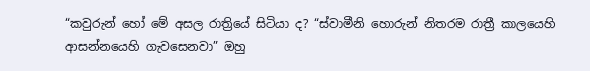“කවුරුන් හෝ මේ අසල රාත්‍රියේ සිටියා ද? “ස්වාමීනි හොරුන් නිතරම රාත්‍රී කාලයෙහි ආසන්නයෙහි ගැවසෙනවා” ඔහු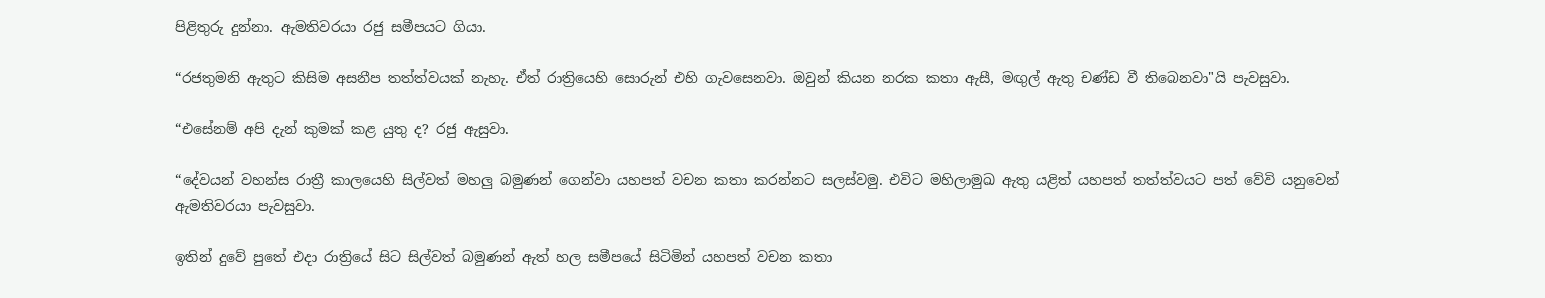පිළිතුරු දුන්නා. ඇමතිවරයා රජු සමීපයට ගියා.

“රජතුමනි ඇතුට කිසිම අසනීප තත්ත්වයක් නැහැ. ඒත් රාත්‍රියෙහි සොරුන් එහි ගැවසෙනවා. ඔවුන් කියන නරක කතා ඇසී, මඟුල් ඇතු චණ්ඩ වී තිබෙනවා"යි පැවසුවා.

“එසේනම් අපි දැන් කුමක් කළ යුතු ද? රජු ඇසුවා.

“දේවයන් වහන්ස රාත්‍රී කාලයෙහි සිල්වත් මහලු බමුණන් ගෙන්වා යහපත් වචන කතා කරන්නට සලස්වමු. එවිට මහිලාමුඛ ඇතු යළිත් යහපත් තත්ත්වයට පත් වේවි යනුවෙන් ඇමතිවරයා පැවසුවා.

ඉතින් දුවේ පුතේ එදා රාත්‍රියේ සිට සිල්වත් බමුණන් ඇත් හල සමීපයේ සිටිමින් යහපත් වචන කතා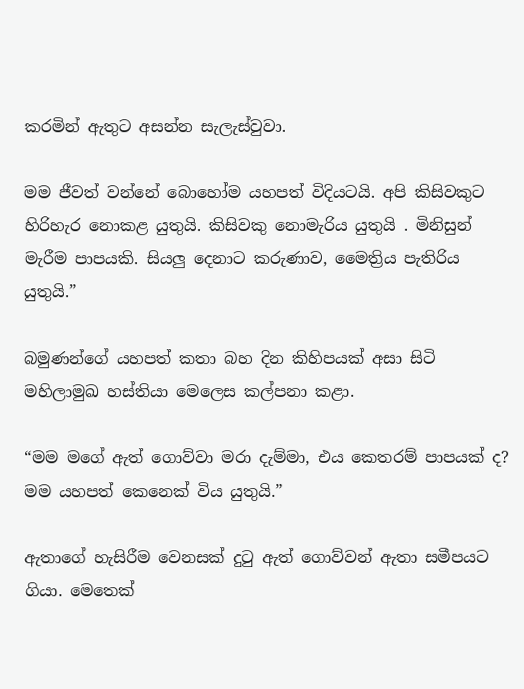කරමින් ඇතුට අසන්න සැලැස්වුවා.

මම ජීවත් වන්නේ බොහෝම යහපත් විදියටයි. අපි කිසිවකුට හිරිහැර නොකළ යුතුයි. කිසිවකු නොමැරිය යුතුයි . මිනිසුන් මැරීම පාපයකි. සියලු දෙනාට කරුණාව, මෛත්‍රිය පැතිරිය යුතුයි.”

බමුණන්ගේ යහපත් කතා බහ දින කිහිපයක් අසා සිටි මහිලාමුඛ හස්තියා මෙලෙස කල්පනා කළා.

“මම මගේ ඇත් ගොව්වා මරා දැම්මා, එය කෙතරම් පාපයක් ද? මම යහපත් කෙනෙක් විය යුතුයි.”

ඇතාගේ හැසිරීම වෙනසක් දුටු ඇත් ගොව්වන් ඇතා සමීපයට ගියා. මෙතෙක්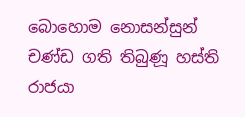බොහොම නොසන්සුන් චණ්ඩ ගති තිබුණූ හස්ති රාජයා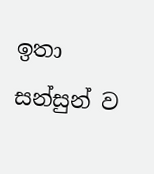ඉතා සන්සුන් ව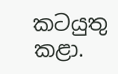කටයුතු කළා.